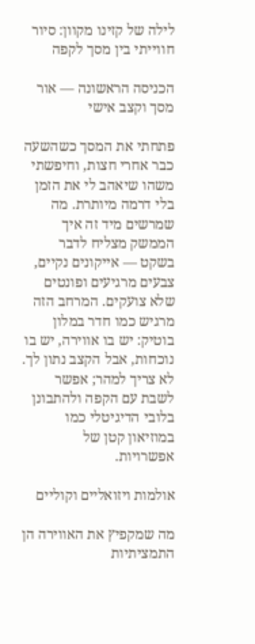לילה של קזינו מקוון: סיור חווייתי בין מסך לקפה

הכניסה הראשונה — אור מסך וקצב אישי

פתחתי את המסך כשהשעה כבר אחרי חצות, וחיפשתי משהו שיאהב לי את הזמן בלי דרמה מיותרת. מה שמרשים מיד זה איך הממשק מצליח לדבר בשקט — אייקונים נקיים, צבעים מרגיעים ופונטים שלא צועקים. המרחב הזה מרגיש כמו חדר במלון בוטיק: יש בו אווירה, יש בו נוכחות, אבל הקצב נתון לך. לא צריך למהר; אפשר לשבת עם הקפה ולהתבונן בלובי הדיגיטלי כמו במוזיאון קטן של אפשרויות.

אולמות ויזואליים וקוליים

מה שמקפיץ את האווירה הן התמציתיות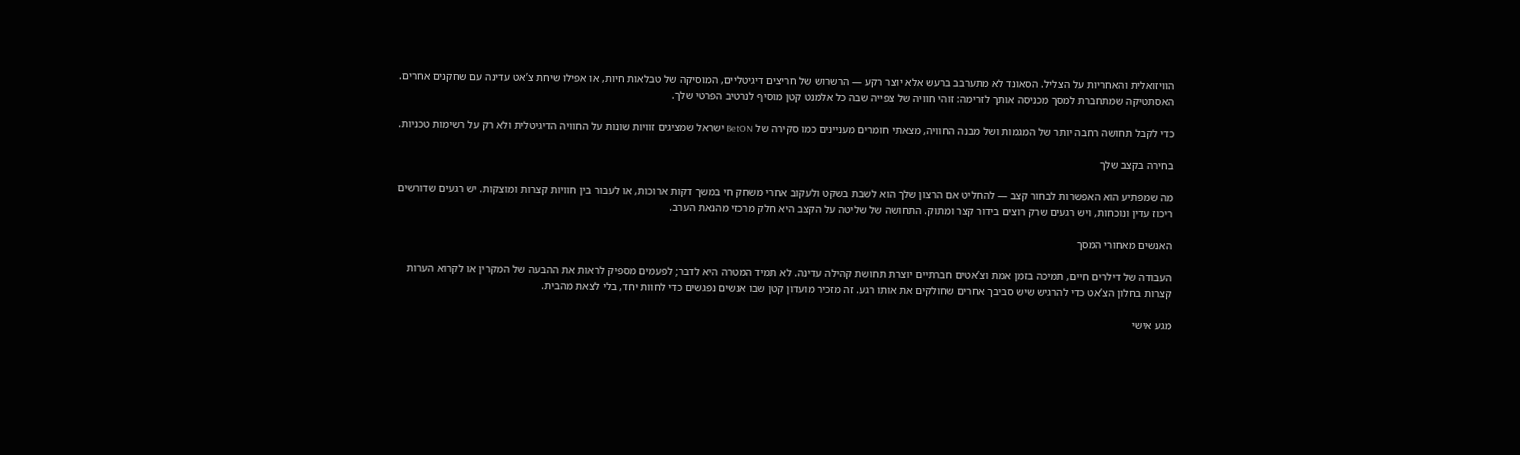הוויזואלית והאחריות על הצליל. הסאונד לא מתערבב ברעש אלא יוצר רקע — הרשרוש של חריצים דיגיטליים, המוסיקה של טבלאות חיות, או אפילו שיחת צ’אט עדינה עם שחקנים אחרים. האסתטיקה שמתחברת למסך מכניסה אותך לזרימה: זוהי חוויה של צפייה שבה כל אלמנט קטן מוסיף לנרטיב הפרטי שלך.

כדי לקבל תחושה רחבה יותר של המגמות ושל מבנה החוויה, מצאתי חומרים מעניינים כמו סקירה של BetON ישראל שמציגים זוויות שונות על החוויה הדיגיטלית ולא רק על רשימות טכניות.

בחירה בקצב שלך

מה שמפתיע הוא האפשרות לבחור קצב — להחליט אם הרצון שלך הוא לשבת בשקט ולעקוב אחרי משחק חי במשך דקות ארוכות, או לעבור בין חוויות קצרות ומוצקות. יש רגעים שדורשים ריכוז עדין ונוכחות, ויש רגעים שרק רוצים בידור קצר ומתוק. התחושה של שליטה על הקצב היא חלק מרכזי מהנאת הערב.

האנשים מאחורי המסך

העבודה של דילרים חיים, תמיכה בזמן אמת וצ’אטים חברתיים יוצרת תחושת קהילה עדינה. לא תמיד המטרה היא לדבר; לפעמים מספיק לראות את ההבעה של המקרין או לקרוא הערות קצרות בחלון הצ’אט כדי להרגיש שיש סביבך אחרים שחולקים את אותו רגע. זה מזכיר מועדון קטן שבו אנשים נפגשים כדי לחוות יחד, בלי לצאת מהבית.

מגע אישי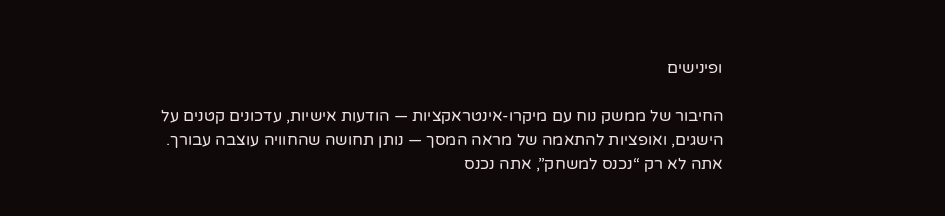ופינישים

החיבור של ממשק נוח עם מיקרו-אינטראקציות — הודעות אישיות, עדכונים קטנים על הישגים, ואופציות להתאמה של מראה המסך — נותן תחושה שהחוויה עוצבה עבורך. אתה לא רק “נכנס למשחק”, אתה נכנס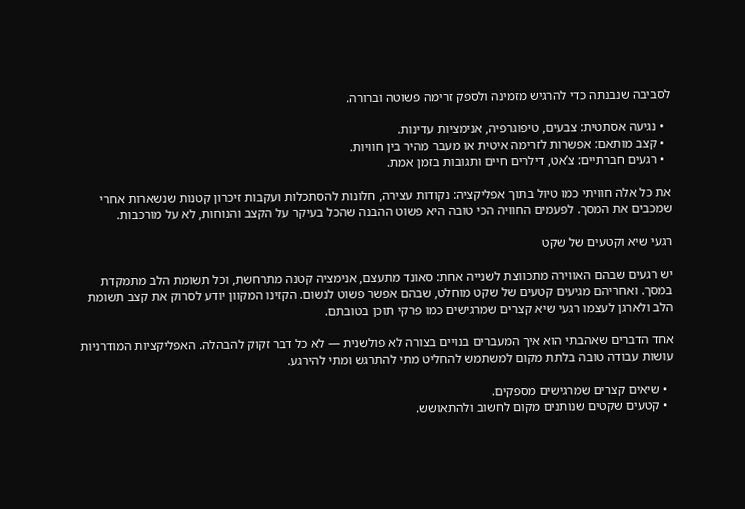לסביבה שנבנתה כדי להרגיש מזמינה ולספק זרימה פשוטה וברורה.

  • נגיעה אסתטית: צבעים, טיפוגרפיה, אנימציות עדינות.
  • קצב מותאם: אפשרות לזרימה איטית או מעבר מהיר בין חוויות.
  • רגעים חברתיים: צ’אט, דילרים חיים ותגובות בזמן אמת.

את כל אלה חוויתי כמו טיול בתוך אפליקציה: נקודות עצירה, חלונות להסתכלות ועקבות זיכרון קטנות שנשארות אחרי שמכבים את המסך. לפעמים החוויה הכי טובה היא פשוט ההבנה שהכל בעיקר על הקצב והנוחות, לא על מורכבות.

רגעי שיא וקטעים של שקט

יש רגעים שבהם האווירה מתכווצת לשנייה אחת: סאונד מתעצם, אנימציה קטנה מתרחשת, וכל תשומת הלב מתמקדת במסך. ואחריהם מגיעים קטעים של שקט מוחלט, שבהם אפשר פשוט לנשום. הקזינו המקוון יודע לסרוק את קצב תשומת הלב ולארגן לעצמו רגעי שיא קצרים שמרגישים כמו פרקי תוכן בטובתם.

אחד הדברים שאהבתי הוא איך המעברים בנויים בצורה לא פולשנית — לא כל דבר זקוק להבהלה. האפליקציות המודרניות עושות עבודה טובה בלתת מקום למשתמש להחליט מתי להתרגש ומתי להירגע.

  • שיאים קצרים שמרגישים מספקים.
  • קטעים שקטים שנותנים מקום לחשוב ולהתאושש.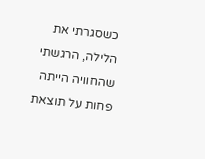כשסגרתי את הלילה, הרגשתי שהחוויה הייתה פחות על תוצאת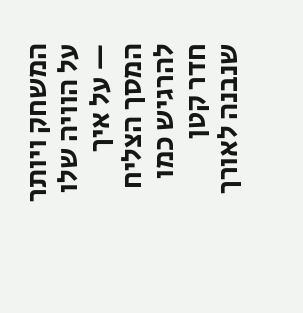המשחק ויותר על הוויה שלו — על איך המסך הצליח להרגיש כמו חדר קטן שנבנה לאורך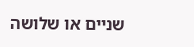שניים או שלושה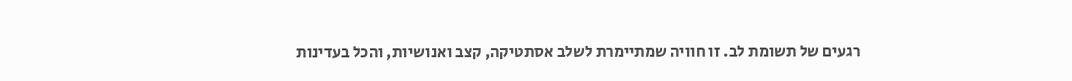רגעים של תשומת לב. זו חוויה שמתיימרת לשלב אסתטיקה, קצב ואנושיות, והכל בעדינות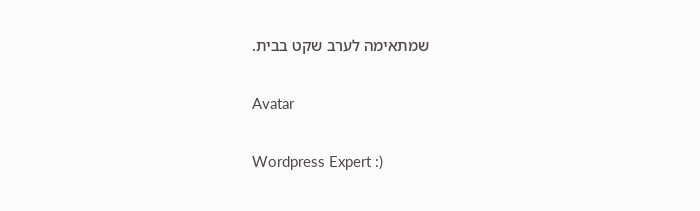שמתאימה לערב שקט בבית.

Avatar

Wordpress Expert :)